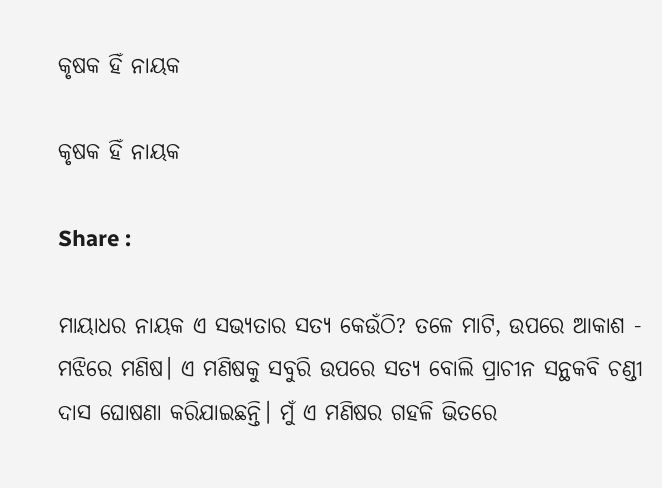କୃଷକ ହିଁ ନାୟକ

କୃଷକ ହିଁ ନାୟକ

Share :

ମାୟାଧର ନାୟକ ଏ ସଭ୍ୟତାର ସତ୍ୟ କେଉଁଠି? ତଳେ ମାଟି, ଉପରେ ଆକାଶ - ମଝିରେ ମଣିଷ। ଏ ମଣିଷକୁ ସବୁରି ଉପରେ ସତ୍ୟ ବୋଲି ପ୍ରାଚୀନ ସନ୍ଥକବି ଚଣ୍ଡୀ ଦାସ ଘୋଷଣା କରିଯାଇଛନ୍ତି। ମୁଁ ଏ ମଣିଷର ଗହଳି ଭିତରେ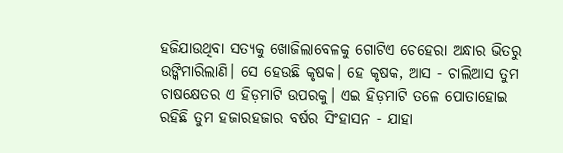ହଜିଯାଉଥିବା ସତ୍ୟକୁ ଖୋଜିଲାବେଳକୁ ଗୋଟିଏ ଚେହେରା ଅନ୍ଧାର ଭିତରୁ ଉଙ୍କିମାରିଲାଣି। ସେ ହେଉଛି କୃଷକ। ହେ କୃଷକ, ଆସ - ଚାଲିଆସ ତୁମ ଚାଷକ୍ଷେତର ଏ ହିଡ଼ମାଟି ଉପରକୁ। ଏଇ ହିଡ଼ମାଟି ତଳେ ପୋତାହୋଇ ରହିଛି ତୁମ ହଜାରହଜାର ବର୍ଷର ସିଂହାସନ - ଯାହା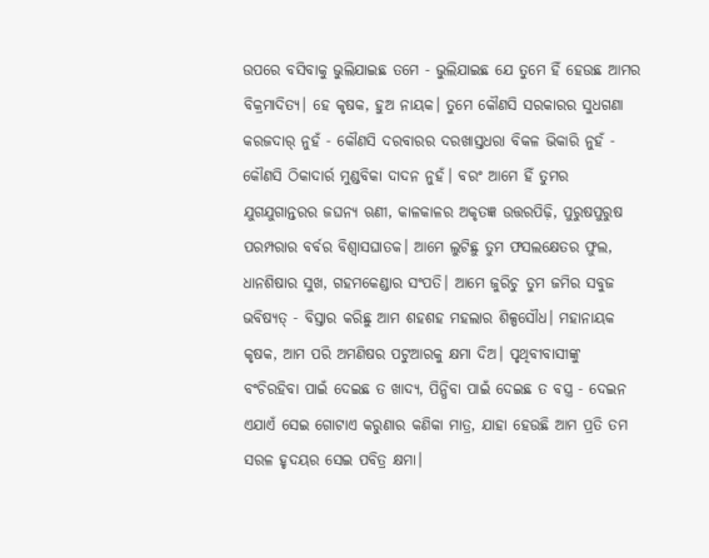ଉପରେ ବସିବାକୁ ଭୁଲିଯାଇଛ ତମେ - ଭୁଲିଯାଇଛ ଯେ ତୁମେ ହିଁ ହେଉଛ ଆମର ବିକ୍ରମାଦିତ୍ୟ। ହେ କୃଷକ, ହୁଅ ନାୟକ। ତୁମେ କୌଣସି ସରକାରର ସୁଧଗଣା କରଜଦାର୍ ନୁହଁ - କୌଣସି ଦରବାରର ଦରଖାସ୍ତଧରା ବିକଳ ଭିକାରି ନୁହଁ - କୌଣସି ଠିକାଦାର୍ର ମୁଣ୍ଡବିକା ଦାଦନ ନୁହଁ। ବରଂ ଆମେ ହିଁ ତୁମର ଯୁଗଯୁଗାନ୍ତରର ଜଘନ୍ୟ ଋଣୀ, କାଳକାଳର ଅକୃତଜ୍ଞ ଉତ୍ତରପିଢ଼ି, ପୁରୁଷପୁରୁଷ ପରମ୍ପରାର ବର୍ବର ବିଶ୍ୱାସଘାତକ। ଆମେ ଲୁଟିଛୁ ତୁମ ଫସଲକ୍ଷେତର ଫୁଲ, ଧାନଶିଷାର ସୁଖ, ଗହମକେଣ୍ଡାର ସଂପତି। ଆମେ ଜୁରିଚୁ ତୁମ ଜମିର ସବୁଜ ଭବିଷ୍ୟତ୍ - ବିସ୍ତାର କରିଛୁ ଆମ ଶହଶହ ମହଲାର ଶିଳ୍ପସୌଧ। ମହାନାୟକ କୃଷକ, ଆମ ପରି ଅମଣିଷର ପଟୁଆରକୁ କ୍ଷମା ଦିଅ। ପୃଥିବୀବାସୀଙ୍କୁ ବଂଚିରହିବା ପାଇଁ ଦେଇଛ ତ ଖାଦ୍ୟ, ପିନ୍ଧିବା ପାଇଁ ଦେଇଛ ତ ବସ୍ତ୍ର - ଦେଇନ ଏଯାଏଁ ସେଇ ଗୋଟାଏ କରୁଣାର କଣିକା ମାତ୍ର, ଯାହା ହେଉଛି ଆମ ପ୍ରତି ତମ ସରଳ ହୃଦୟର ସେଇ ପବିତ୍ର କ୍ଷମା।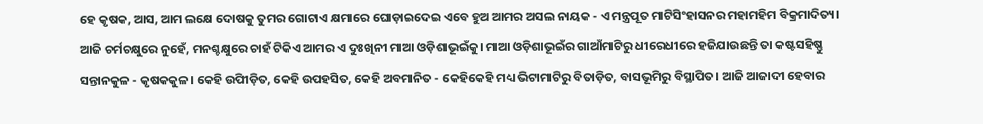ହେ କୃଷକ, ଆସ, ଆମ ଲକ୍ଷେ ଦୋଷକୁ ତୁମର ଗୋଟାଏ କ୍ଷମାରେ ଘୋଡ଼ାଇଦେଇ ଏବେ ହୁଅ ଆମର ଅସଲ ନାୟକ - ଏ ମନ୍ତ୍ରପୂତ ମାଟିସିଂହାସନର ମହାମହିମ ବିକ୍ରମାଦିତ୍ୟ। ଆଜି ଚର୍ମଚକ୍ଷୁରେ ନୁହେଁ, ମନଶ୍ଚକ୍ଷୁରେ ଚାହଁ ଟିକିଏ ଆମର ଏ ଦୁଃଖିନୀ ମାଆ ଓଡ଼ିଶାଭୂଇଁକୁ। ମାଆ ଓଡ଼ିଶାଭୂଇଁର ଗାଆଁମାଟିରୁ ଧୀରେଧୀରେ ହଜିଯାଉଛନ୍ତି ତା କଷ୍ଟସହିଷ୍ଣୁ ସନ୍ତାନକୁଳ - କୃଷକକୁଳ। କେହି ଉପିୀଡ଼ିତ, କେହି ଉପହସିତ, କେହି ଅବମାନିତ - କେହିକେହି ମଧ୍ୟ ଭିଟାମାଟିରୁ ବିତାଡ଼ିତ, ବାସଭୂମିରୁ ବିସ୍ଥାପିତ। ଆଜି ଆଜାଦୀ ହେବାର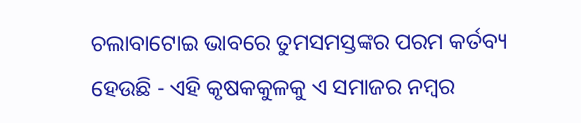ଚଲାବାଟୋଇ ଭାବରେ ତୁମସମସ୍ତଙ୍କର ପରମ କର୍ତବ୍ୟ ହେଉଛି - ଏହି କୃଷକକୁଳକୁ ଏ ସମାଜର ନମ୍ୱର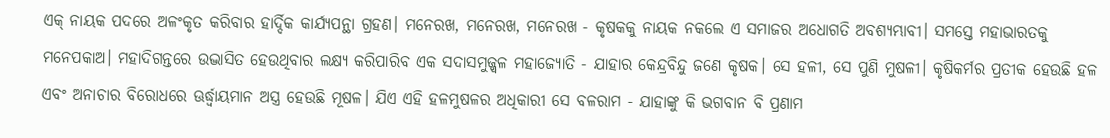ଏକ୍ ନାୟକ ପଦରେ ଅଳଂକୃତ କରିବାର ହାର୍ଦ୍ଦିକ କାର୍ଯ୍ୟପନ୍ଥା ଗ୍ରହଣ। ମନେରଖ, ମନେରଖ, ମନେରଖ - କୃଷକକୁ ନାୟକ ନକଲେ ଏ ସମାଜର ଅଧୋଗତି ଅବଶ୍ୟମ୍ଭାବୀ। ସମସ୍ତେ ମହାଭାରତକୁ ମନେପକାଅ। ମହାଦିଗନ୍ତରେ ଉଦ୍ଭାସିତ ହେଉଥିବାର ଲକ୍ଷ୍ୟ କରିପାରିବ ଏକ ସଦାସମୁଜ୍ଜ୍ୱଳ ମହାଜ୍ୟୋତି - ଯାହାର କେନ୍ଦ୍ରବିନ୍ଦୁ ଜଣେ କୃଷକ। ସେ ହଳୀ, ସେ ପୁଣି ମୁଷଳୀ। କୃଷିକର୍ମର ପ୍ରତୀକ ହେଉଛି ହଳ ଏବଂ ଅନାଚାର ବିରୋଧରେ ଊର୍ଦ୍ଧ୍ୱାୟମାନ ଅସ୍ତ୍ର ହେଉଛି ମୂଷଳ। ଯିଏ ଏହି ହଳମୁଷଳର ଅଧିକାରୀ ସେ ବଳରାମ - ଯାହାଙ୍କୁ କି ଭଗବାନ ବି ପ୍ରଣାମ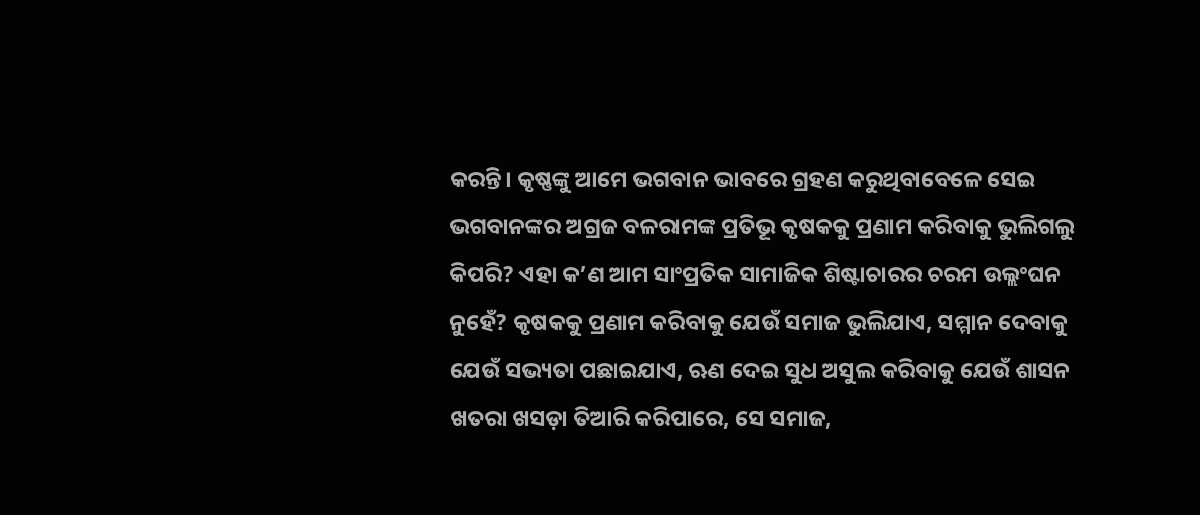କରନ୍ତି। କୃଷ୍ଣଙ୍କୁ ଆମେ ଭଗବାନ ଭାବରେ ଗ୍ରହଣ କରୁଥିବାବେଳେ ସେଇ ଭଗବାନଙ୍କର ଅଗ୍ରଜ ବଳରାମଙ୍କ ପ୍ରତିଭୂ କୃଷକକୁ ପ୍ରଣାମ କରିବାକୁ ଭୁଲିଗଲୁ କିପରି? ଏହା କ’ଣ ଆମ ସାଂପ୍ରତିକ ସାମାଜିକ ଶିଷ୍ଟାଚାରର ଚରମ ଉଲ୍ଲଂଘନ ନୁହେଁ? କୃଷକକୁ ପ୍ରଣାମ କରିବାକୁ ଯେଉଁ ସମାଜ ଭୁଲିଯାଏ, ସମ୍ମାନ ଦେବାକୁ ଯେଉଁ ସଭ୍ୟତା ପଛାଇଯାଏ, ଋଣ ଦେଇ ସୁଧ ଅସୁଲ କରିବାକୁ ଯେଉଁ ଶାସନ ଖତରା ଖସଡ଼ା ତିଆରି କରିପାରେ, ସେ ସମାଜ,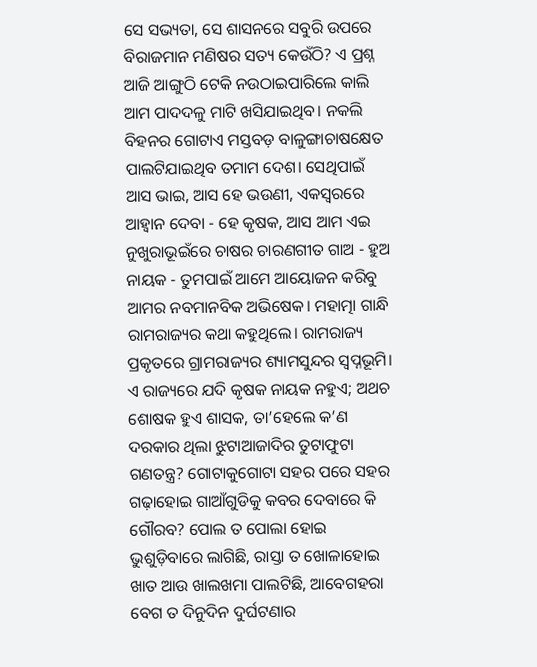ସେ ସଭ୍ୟତା, ସେ ଶାସନରେ ସବୁରି ଉପରେ ବିରାଜମାନ ମଣିଷର ସତ୍ୟ କେଉଁଠି? ଏ ପ୍ରଶ୍ନ ଆଜି ଆଙ୍ଗୁଠି ଟେକି ନଉଠାଇପାରିଲେ କାଲି ଆମ ପାଦଦଳୁ ମାଟି ଖସିଯାଇଥିବ। ନକଲି ବିହନର ଗୋଟାଏ ମସ୍ତବଡ଼ ବାଳୁଙ୍ଗାଚାଷକ୍ଷେତ ପାଲଟିଯାଇଥିବ ତମାମ ଦେଶ। ସେଥିପାଇଁ ଆସ ଭାଇ, ଆସ ହେ ଭଉଣୀ, ଏକସ୍ୱରରେ ଆହ୍ୱାନ ଦେବା - ହେ କୃଷକ, ଆସ ଆମ ଏଇ ନୁଖୁରାଭୂଇଁରେ ଚାଷର ଚାରଣଗୀତ ଗାଅ - ହୁଅ ନାୟକ - ତୁମପାଇଁ ଆମେ ଆୟୋଜନ କରିବୁ ଆମର ନବମାନବିକ ଅଭିଷେକ। ମହାତ୍ମା ଗାନ୍ଧି ରାମରାଜ୍ୟର କଥା କହୁଥିଲେ। ରାମରାଜ୍ୟ ପ୍ରକୃତରେ ଗ୍ରାମରାଜ୍ୟର ଶ୍ୟାମସୁନ୍ଦର ସ୍ୱପ୍ନଭୂମି। ଏ ରାଜ୍ୟରେ ଯଦି କୃଷକ ନାୟକ ନହୁଏ; ଅଥଚ ଶୋଷକ ହୁଏ ଶାସକ, ତା’ହେଲେ କ’ଣ ଦରକାର ଥିଲା ଝୁଟାଆଜାଦିର ତୁଟାଫୁଟା ଗଣତନ୍ତ୍ର? ଗୋଟାକୁଗୋଟା ସହର ପରେ ସହର ଗଢ଼ାହୋଇ ଗାଆଁଗୁଡିକୁ କବର ଦେବାରେ କି ଗୌରବ? ପୋଲ ତ ପୋଲା ହୋଇ ଭୁଶୁଡ଼ିବାରେ ଲାଗିଛି, ରାସ୍ତା ତ ଖୋଳାହୋଇ ଖାତ ଆଉ ଖାଲଖମା ପାଲଟିଛି, ଆବେଗହରା ବେଗ ତ ଦିନୁଦିନ ଦୁର୍ଘଟଣାର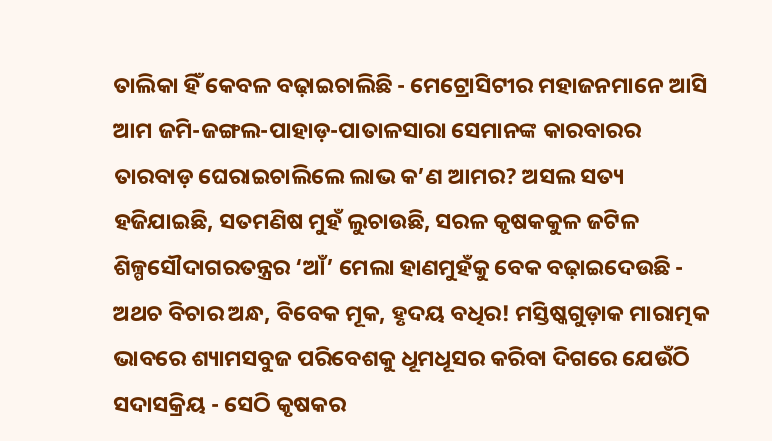ତାଲିକା ହିଁ କେବଳ ବଢ଼ାଇଚାଲିଛି - ମେଟ୍ରୋସିଟୀର ମହାଜନମାନେ ଆସି ଆମ ଜମି-ଜଙ୍ଗଲ-ପାହାଡ଼-ପାତାଳସାରା ସେମାନଙ୍କ କାରବାରର ତାରବାଡ଼ ଘେରାଇଚାଲିଲେ ଲାଭ କ’ଣ ଆମର? ଅସଲ ସତ୍ୟ ହଜିଯାଇଛି, ସତମଣିଷ ମୁହଁ ଲୁଚାଉଛି, ସରଳ କୃଷକକୁଳ ଜଟିଳ ଶିଳ୍ପସୌଦାଗରତନ୍ତ୍ରର ‘ଆଁ’ ମେଲା ହାଣମୁହଁକୁ ବେକ ବଢ଼ାଇଦେଉଛି - ଅଥଚ ବିଚାର ଅନ୍ଧ, ବିବେକ ମୂକ, ହୃଦୟ ବଧିର! ମସ୍ତିଷ୍କଗୁଡ଼ାକ ମାରାତ୍ମକ ଭାବରେ ଶ୍ୟାମସବୁଜ ପରିବେଶକୁ ଧୂମଧୂସର କରିବା ଦିଗରେ ଯେଉଁଠି ସଦାସକ୍ରିୟ - ସେଠି କୃଷକର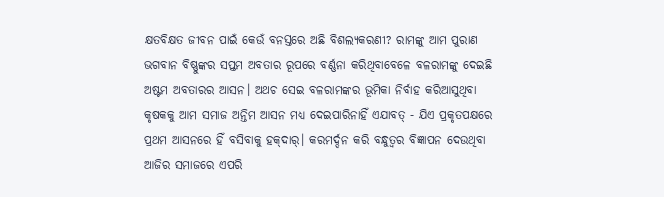କ୍ଷତବିକ୍ଷତ ଜୀବନ ପାଇଁ କେଉଁ ବନସ୍ତରେ ଅଛି ବିଶଲ୍ୟକରଣୀ? ରାମଙ୍କୁ ଆମ ପୁରାଣ ଭଗବାନ ବିଷ୍ଣୁଙ୍କର ସପ୍ତମ ଅବତାର ରୂପରେ ବର୍ଣ୍ଣନା କରିଥିବାବେଳେ ବଳରାମଙ୍କୁ ଦେଇଛି ଅଷ୍ଟମ ଅବତାରର ଆସନ। ଅଥଚ ସେଇ ବଳରାମଙ୍କର ଭୂମିକା ନିର୍ବାହ କରିଆସୁଥିବା କୃଷକକୁ ଆମ ସମାଜ ଅନ୍ତିମ ଆସନ ମଧ୍ୟ ଦେଇପାରିନାହିଁ ଏଯାବତ୍ - ଯିଏ ପ୍ରକୃତପକ୍ଷରେ ପ୍ରଥମ ଆସନରେ ହିଁ ବସିବାକୁ ହକ୍‌ଦାର୍‌। କରମର୍ଦ୍ଦନ କରି ବନ୍ଧୁତ୍ୱର ବିଜ୍ଞାପନ ଦେଉଥିବା ଆଜିର ସମାଜରେ ଏପରି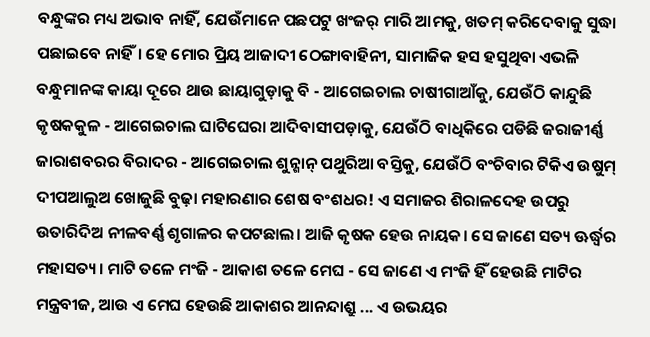ବନ୍ଧୁଙ୍କର ମଧ୍ୟ ଅଭାବ ନାହିଁ, ଯେଉଁମାନେ ପଛପଟୁ ଖଂଜର୍ ମାରି ଆମକୁ, ଖତମ୍ କରିଦେବାକୁ ସୁଦ୍ଧା ପଛାଇବେ ନାହିଁ। ହେ ମୋର ପ୍ରିୟ ଆଜାଦୀ ଠେଙ୍ଗାବାହିନୀ, ସାମାଜିକ ହସ ହସୁଥିବା ଏଭଳି ବନ୍ଧୁମାନଙ୍କ କାୟା ଦୂରେ ଥାଉ ଛାୟାଗୁଡ଼ାକୁ ବି - ଆଗେଇଚାଲ ଚାଷୀଗାଆଁକୁ, ଯେଉଁଠି କାନ୍ଦୁଛି କୃଷକକୁଳ - ଆଗେଇଚାଲ ଘାଟିଘେରା ଆଦିବାସୀପଡ଼ାକୁ, ଯେଉଁଠି ବାଧିକିରେ ପଡିଛି ଜରାଜୀର୍ଣ୍ଣ ଜାରାଶବରର ବିରାଦର - ଆଗେଇଚାଲ ଶୁନ୍ଶାନ୍ ପଥୁରିଆ ବସ୍ତିକୁ, ଯେଉଁଠି ବଂଚିବାର ଟିକିଏ ଉଷୁମ୍ ଦୀପଆଲୁଅ ଖୋଜୁଛି ବୁଢ଼ା ମହାରଣାର ଶେଷ ବଂଶଧର! ଏ ସମାଜର ଶିରାଳଦେହ ଉପରୁ ଉତାରିଦିଅ ନୀଳବର୍ଣ୍ଣ ଶୃଗାଳର କପଟଛାଲ। ଆଜି କୃଷକ ହେଉ ନାୟକ। ସେ ଜାଣେ ସତ୍ୟ ଊର୍ଦ୍ଧ୍ୱର ମହାସତ୍ୟ। ମାଟି ତଳେ ମଂଜି - ଆକାଶ ତଳେ ମେଘ - ସେ ଜାଣେ ଏ ମଂଜି ହିଁ ହେଉଛି ମାଟିର ମନ୍ତ୍ରବୀଜ, ଆଉ ଏ ମେଘ ହେଉଛି ଆକାଶର ଆନନ୍ଦାଶ୍ରୁ ... ଏ ଉଭୟର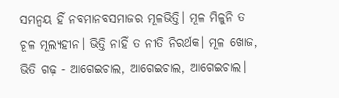ସମନ୍ୱୟ ହିଁ ନବମାନବସମାଜର ମୂଳଭିତ୍ତି। ମୂଳ ମିଳୁନି ତ ଚୂଳ ମୂଲ୍ୟହୀନ। ଭିତ୍ତି ନାହିଁ ତ ନୀତି ନିରର୍ଥକ। ମୂଳ ଖୋଜ, ଭିତି ଗଢ଼ - ଆଗେଇଚାଲ, ଆଗେଇଚାଲ, ଆଗେଇଚାଲ।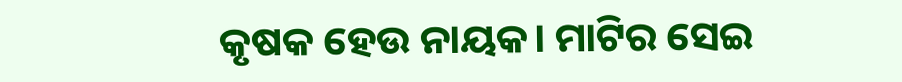କୃଷକ ହେଉ ନାୟକ। ମାଟିର ସେଇ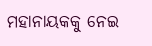ମହାନାୟକକୁ ନେଇ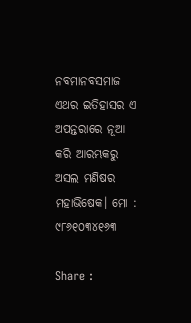ନବମାନବସମାଜ ଏଥର ଇତିହାସର ଏ ଅପନ୍ତରାରେ ନୂଆ କରି ଆରମ୍ଭକରୁ ଅସଲ ମଣିଷର ମହାଭିଷେକ। ମୋ : ୯୮୬୧୦୩୪୧୬୩

Share :